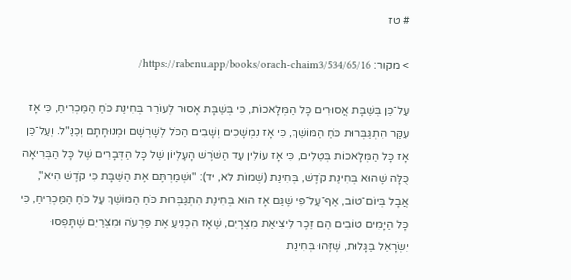# טז

> מקור: https://rabenu.app/books/orach-chaim3/534/65/16/

עַל־כֵּן בְּשַׁבָּת אֲסוּרִים כָּל הַמְּלָאכוֹת, כִּי בְּשַׁבָּת אָסוּר לְעוֹרֵר בְּחִינַת כֹּחַ הַמַּכְרִיחַ, כִּי אָז עִקַּר הִתְגַּבְּרוּת כֹּחַ הַמּוֹשֵׁךְ, כִּי אָז נִמְשָׁכִים וְשָׁבִים הַכֹּל לְשָׁרְשָׁם וּמְנוּחָתָם וְכַנַּ"ל. וְעַל־כֵּן אָז כָּל הַמְּלָאכוֹת בְּטֵלִים, כִּי אָז עוֹלִין עַד הַשֹּׁרֶשׁ הָעֶלְיוֹן שֶׁל כָּל הַדְּבָרִים שֶׁל כָּל הַבְּרִיאָה כֻּלָּה שֶׁהוּא בְּחִינַת קֹדֶשׁ, בְּחִינַת (שְׁמוֹת לא, יד): "וּשְׁמַרְתֶּם אֶת הַשַּׁבָּת כִּי קֹדֶשׁ הִיא", אֲבָל בְּיוֹם־טוֹב, אַף־עַל־פִּי שֶׁגַּם אָז הוּא בְּחִינַת הִתְגַּבְּרוּת כֹּחַ הַמּוֹשֵׁךְ עַל כֹּחַ הַמַּכְרִיחַ, כִּי כָּל הַיָּמִים טוֹבִים הֵם זֵכֶר לִיצִיאַת מִצְרָיִם, שֶׁאָז הִכְנִיעַ אֶת פַּרְעֹה וּמִצְרַיִם שֶׁתָּפְסוּ יִשְׂרָאֵל בַּגָּלוּת, שֶׁזֶּהוּ בְּחִינַת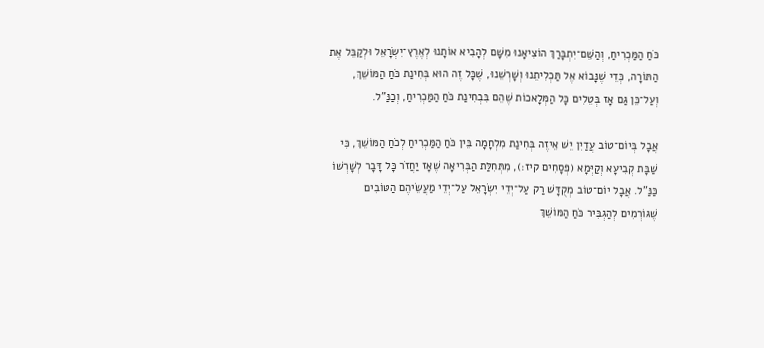כֹּחַ הַמַּכְרִיחַ, וְהַשֵּׁם־יִתְבָּרַךְ הוֹצִיאָנוּ מִשָּׁם לְהָבִיא אוֹתָנוּ לְאֶרֶץ־יִשְׂרָאֵל וּלְקַבֵּל אֶת הַתּוֹרָה, כְּדֵי שֶׁנָּבוֹא אֶל תַּכְלִיתֵנוּ וְשָׁרְשֵׁנוּ, שֶׁכָּל זֶה הוּא בְּחִינַת כֹּחַ הַמּוֹשֵׁךְ, וְעַל־כֵּן גַּם אָז בְּטֵלִים כָּל הַמְּלָאכוֹת שֶׁהֵם בִּבְחִינַת כֹּחַ הַמַּכְרִיחַ, וְכַנַּ"ל.

אֲבָל בְּיוֹם־טוֹב עֲדַיִן יֵשׁ אֵיזֶה בְּחִינַת מִלְחָמָה בֵּין כֹּחַ הַמַּכְרִיחַ לְכֹחַ הַמּוֹשֵׁךְ, כִּי שַׁבָּת קְבִיעָא וְקַיְּמָא (פְּסָחִים קיז:), מִתְּחִלַּת הַבְּרִיאָה שֶׁאָז יַחֲזֹר כָּל דָּבָר לְשָׁרְשׁוֹ כַּנַּ"ל. אֲבָל יוֹם־טוֹב מְקֻדָּשׁ רַק עַל־יְדֵי יִשְׂרָאֵל עַל־יְדֵי מַעֲשֵׂיהֶם הַטּוֹבִים שֶׁגּוֹרְמִים לְהַגְבִּיר כֹּחַ הַמּוֹשֵׁךְ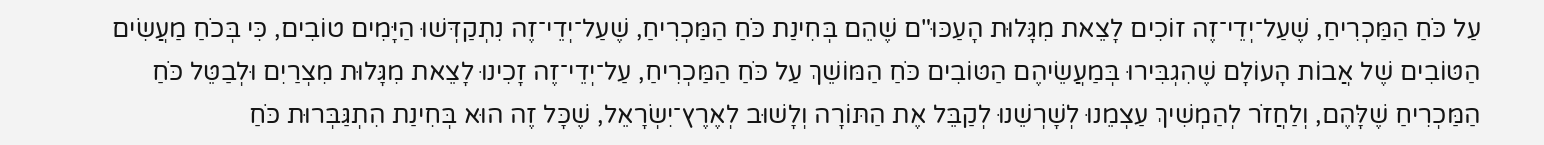עַל כֹּחַ הַמַּכְרִיחַ, שֶׁעַל־יְדֵי־זֶה זוֹכִים לָצֵאת מִגָּלוּת הָעַכּוּ"ם שֶׁהֵם בְּחִינַת כֹּחַ הַמַּכְרִיחַ, שֶׁעַל־יְדֵי־זֶה נִתְקַדְּשׁוּ הַיָּמִים טוֹבִים, כִּי בְּכֹחַ מַעֲשִׂים הַטּוֹבִים שֶׁל אֲבוֹת הָעוֹלָם שֶׁהִגְבִּירוּ בְּמַעֲשֵׂיהֶם הַטּוֹבִים כֹּחַ הַמּוֹשֵׁךְ עַל כֹּחַ הַמַּכְרִיחַ, עַל־יְדֵי־זֶה זָכִינוּ לָצֵאת מִגָּלוּת מִצְרַיִם וּלְבַטֵּל כֹּחַ הַמַּכְרִיחַ שֶׁלָּהֶם, וְלַחֲזֹר לְהַמְשִׁיךְ עַצְמֵנוּ לְשָׁרְשֵׁנוּ לְקַבֵּל אֶת הַתּוֹרָה וְלָשׁוּב לְאֶרֶץ־יִשְׂרָאֵל, שֶׁכָּל זֶה הוּא בְּחִינַת הִתְגַּבְּרוּת כֹּחַ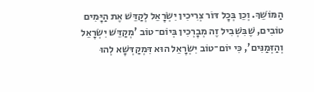הַמּוֹשֵׁךְ. וְכֵן בְּכָל דּוֹר צְרִיכִין יִשְׂרָאֵל לְקַדֵּשׁ אֶת הַיָּמִים טוֹבִים, שֶׁבִּשְׁבִיל זֶה מְבָרְכִין בְּיוֹם־טוֹב 'מְקַדֵּשׁ יִשְׂרָאֵל וְהַזְּמַנִּים', כִּי יוֹם־טוֹב יִשְׂרָאֵל הוּא דִּמְקַדְּשָׁא לְהוּ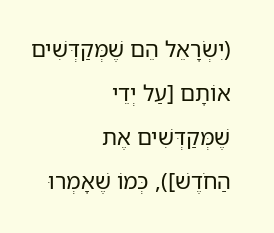(יִשְׂרָאֵל הֵם שֶׁמְּקַדְּשִׁים אוֹתָם [עַל יְדֵי שֶׁמְּקַדְּשִׁים אֶת הַחֹדֶשׁ]), כְּמוֹ שֶׁאָמְרוּ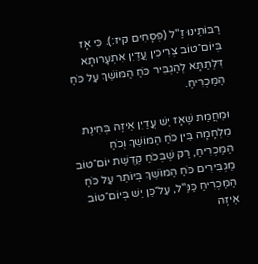רַבּוֹתֵינוּ זַ"ל (פְּסָחִים קיז:). כִּי אָז בְּיוֹם־טוֹב צְרִיכִין עֲדַיִן אִתְעָרוּתָא דִּלְתַתָּא לְהַגְבִּיר כֹּחַ הַמּוֹשֵׁךְ עַל כֹּחַ הַמַּכְרִיחַ.

וּמֵחֲמַת שֶׁאָז יֵשׁ עֲדַיִן אֵיזֶה בְּחִינַת מִלְחָמָה בֵּין כֹּחַ הַמּוֹשֵׁךְ וְכֹחַ הַמַּכְרִיחַ, רַק שֶׁבְּכֹחַ קְדֻשַּׁת יוֹם־טוֹב מַגְבִּירִים כֹּחַ הַמּוֹשֵׁךְ בְּיוֹתֵר עַל כֹּחַ הַמַּכְרִיחַ כַּנַּ"ל, עַל־כֵּן יֵשׁ בְּיוֹם־טוֹב אֵיזֶה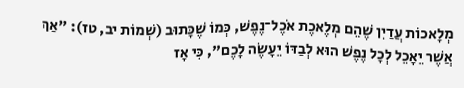מְלָאכוֹת עֲדַיִן שֶׁהֵם מְלֶאכֶת אֹכֶל־נֶפֶשׁ, כְּמוֹ שֶׁכָּתוּב (שְׁמוֹת יב, טז): "אַךְ אֲשֶׁר יֵאָכֵל לְכָל נֶפֶשׁ הוּא לְבַדּוֹ יֵעָשֶׂה לָכֶם", כִּי אָז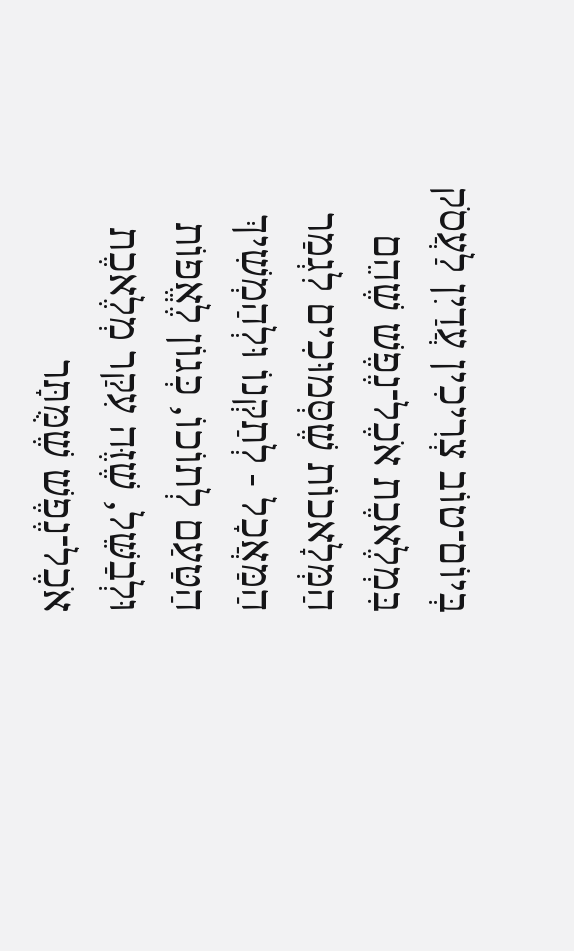בְּיוֹם־טוֹב צְרִיכִין עֲדַיִן לַעֲסֹק בִּמְלֶאכֶת אֹכֶל־נֶפֶשׁ שֶׁהֵם הַמְּלָאכוֹת שֶׁסְּמוּכִים לִגְמַר הַמַּאֲכָל - לְתַקְּנוֹ וּלְהַמְשִׁיךְ הַטַּעַם לְתוֹכוֹ, כְּגוֹן לֶאֱפוֹת וּלְבַשֵּׁל, שֶׁזֶּה עִקַּר מְלֶאכֶת אֹכֶל־נֶפֶשׁ שֶׁמֻּתָּר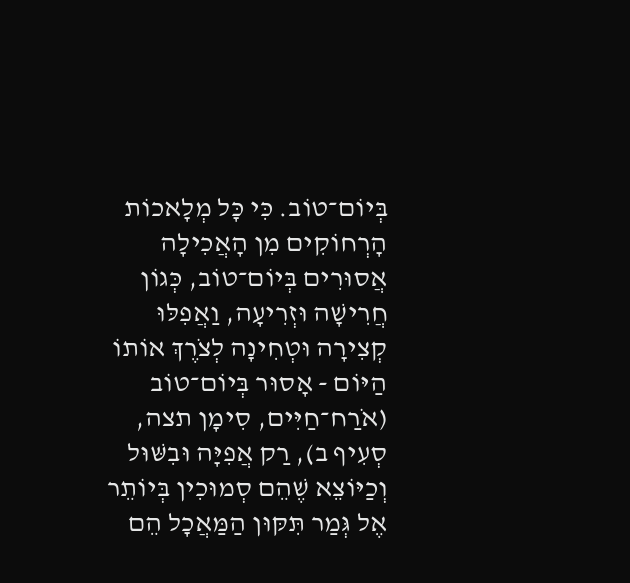בְּיוֹם־טוֹב. כִּי כָּל מְלָאכוֹת הָרְחוֹקִים מִן הָאֲכִילָה אֲסוּרִים בְּיוֹם־טוֹב, כְּגוֹן חֲרִישָׁה וּזְרִיעָה, וַאֲפִלּוּ קְצִירָה וּטְחִינָה לְצֹרֶךְ אוֹתוֹ הַיּוֹם - אָסוּר בְּיוֹם־טוֹב (אֹרַח־חַיִּים, סִימָן תצה, סְעִיף ב), רַק אֲפִיָּה וּבִשּׁוּל וְכַיּוֹצֵא שֶׁהֵם סְמוּכִין בְּיוֹתֵר אֶל גְּמַר תִּקּוּן הַמַּאֲכָל הֵם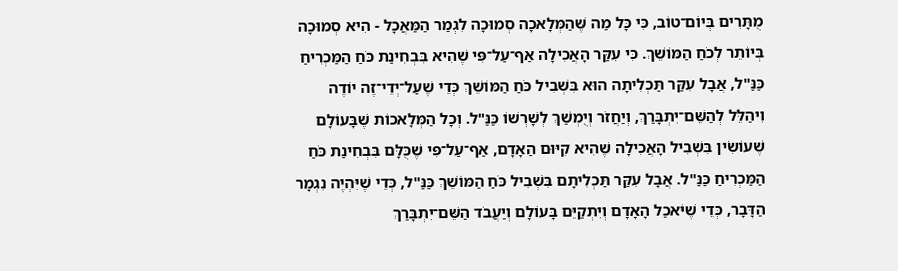מֻתָּרִים בְּיוֹם־טוֹב, כִּי כָּל מַה שֶּׁהַמְּלָאכָה סְמוּכָה לִגְמַר הַמַּאֲכָל - הִיא סְמוּכָה בְּיוֹתֵר לְכֹחַ הַמּוֹשֵׁךְ. כִּי עִקַּר הָאֲכִילָה אַף־עַל־פִּי שֶׁהִיא בִּבְחִינַת כֹּחַ הַמַּכְרִיחַ כַּנַּ"ל, אֲבָל עִקַּר תַּכְלִיתָה הוּא בִּשְׁבִיל כֹּחַ הַמּוֹשֵׁךְ כְּדֵי שֶׁעַל־יְדֵי־זֶה יוֹדֶה וִיהַלֵּל לְהַשֵּׁם־יִתְבָּרַךְ, וְיַחֲזֹר וְיֻמְשַׁךְ לְשָׁרְשׁוֹ כַּנַּ"ל. וְכָל הַמְּלָאכוֹת שֶׁבָּעוֹלָם שֶׁעוֹשִׂין בִּשְׁבִיל הָאֲכִילָה שֶׁהִיא קִיּוּם הַאָדָם, אַף־עַל־פִּי שֶׁכֻּלָּם בִּבְחִינַת כֹּחַ הַמַּכְרִיחַ כַּנַּ"ל. אֲבָל עִקַּר תַּכְלִיתָם בִּשְׁבִיל כֹּחַ הַמּוֹשֵׁךְ כַּנַּ"ל, כְּדֵי שֶׁיִּהְיֶה נִגְמָר הַדָּבָר, כְּדֵי שֶׁיֹּאכַל הָאָדָם וְיִתְקַיֵּם בָּעוֹלָם וְיַעֲבֹד הַשֵּׁם־יִתְבָּרַךְ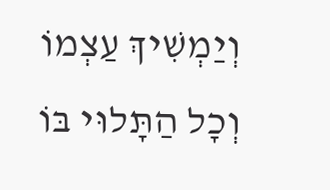וְיַמְשִׁיךְ עַצְמוֹ וְכָל הַתָּלוּי בּוֹ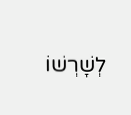לְשָׁרְשׁוֹ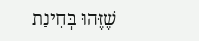שֶׁזֶּהוּ בְּחִינַת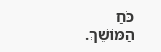כֹּחַ הַמּוֹשֵׁךְ.